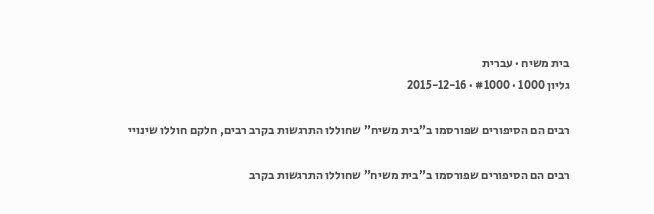בית משיח · עברית
גליון 1000 · #1000 · 2015-12-16

רבים הם הסיפורים שפורסמו ב”בית משיח” שחוללו התרגשות בקרב רבים, חלקם חוללו שינויי

רבים הם הסיפורים שפורסמו ב”בית משיח” שחוללו התרגשות בקרב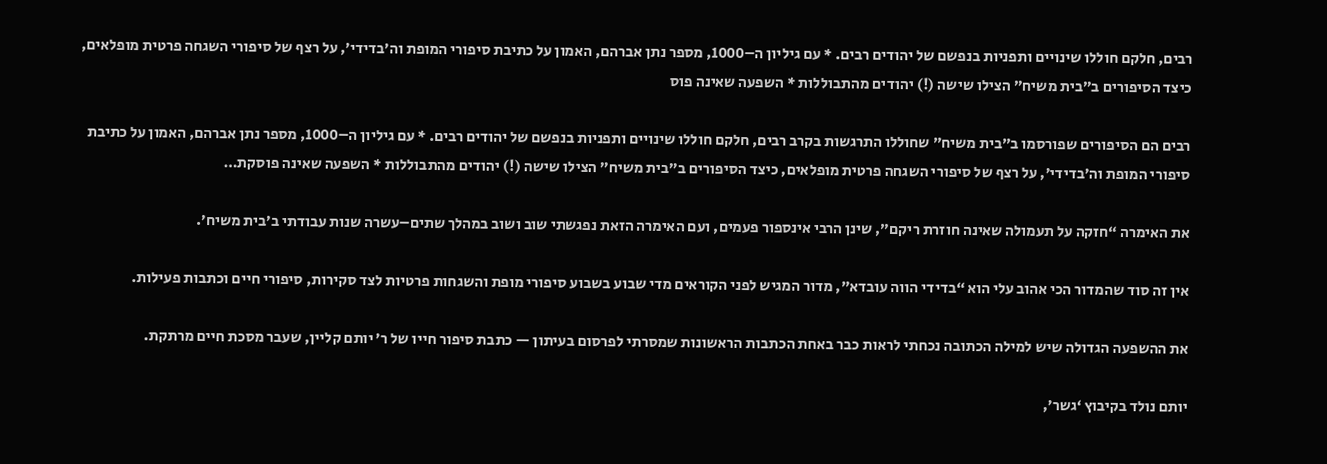רבים, חלקם חוללו שינויים ותפניות בנפשם של יהודים רבים. * עם גיליון ה–1000, מספר נתן אברהם, האמון על כתיבת סיפורי המופת וה’בדידי’, על רצף של סיפורי השגחה פרטית מופלאים, כיצד הסיפורים ב”בית משיח” הצילו שישה (!) יהודים מהתבוללות * השפעה שאינה פוס

רבים הם הסיפורים שפורסמו ב”בית משיח” שחוללו התרגשות בקרב רבים, חלקם חוללו שינויים ותפניות בנפשם של יהודים רבים. * עם גיליון ה–1000, מספר נתן אברהם, האמון על כתיבת סיפורי המופת וה’בדידי’, על רצף של סיפורי השגחה פרטית מופלאים, כיצד הסיפורים ב”בית משיח” הצילו שישה (!) יהודים מהתבוללות * השפעה שאינה פוסקת…

את האימרה “חזקה על תעמולה שאינה חוזרת ריקם”, שינן הרבי אינספור פעמים, ועם האימרה הזאת נפגשתי שוב ושוב במהלך שתים–עשרה שנות עבודתי ב’בית משיח’.

אין זה סוד שהמדור הכי אהוב עלי הוא “בדידי הווה עובדא”, מדור המגיש לפני הקוראים מדי שבוע בשבוע סיפורי מופת והשגחות פרטיות לצד סקירות, סיפורי חיים וכתבות פעילות.

את ההשפעה הגדולה שיש למילה הכתובה נכחתי לראות כבר באחת הכתבות הראשונות שמסרתי לפרסום בעיתון — כתבת סיפור חייו של ר’ יותם קליין, שעבר מסכת חיים מרתקת.

יותם נולד בקיבוץ ‘גשר’,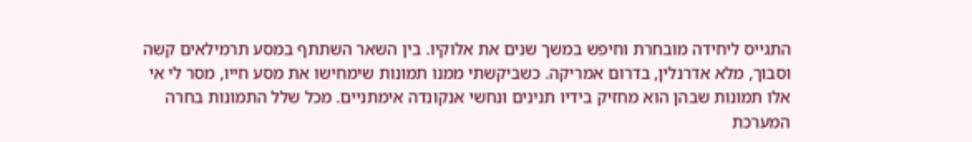התגייס ליחידה מובחרת וחיפש במשך שנים את אלוקיו. בין השאר השתתף במסע תרמילאים קשה וסבוך, מלא אדרנלין, בדרום אמריקה. כשביקשתי ממנו תמונות שימחישו את מסע חייו, מסר לי אי אלו תמונות שבהן הוא מחזיק בידיו תנינים ונחשי אנקונדה אימתניים. מכל שלל התמונות בחרה המערכת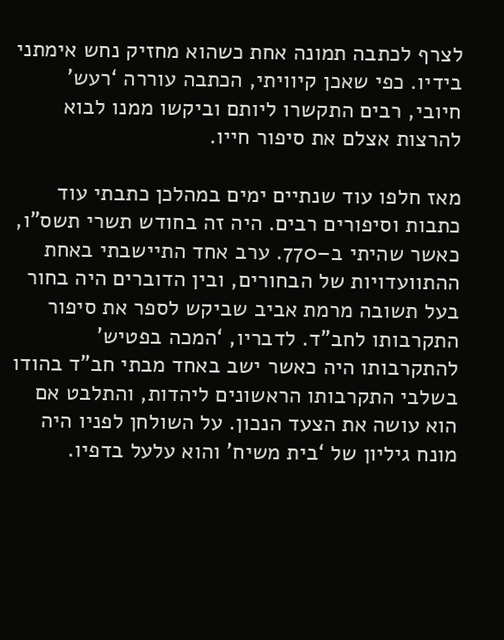לצרף לכתבה תמונה אחת כשהוא מחזיק נחש אימתני בידיו. כפי שאכן קיוויתי, הכתבה עוררה ‘רעש’ חיובי, רבים התקשרו ליותם וביקשו ממנו לבוא להרצות אצלם את סיפור חייו.

מאז חלפו עוד שנתיים ימים במהלכן כתבתי עוד כתבות וסיפורים רבים. היה זה בחודש תשרי תשס”ו, כאשר שהיתי ב–770. ערב אחד התיישבתי באחת ההתוועדויות של הבחורים, ובין הדוברים היה בחור בעל תשובה מרמת אביב שביקש לספר את סיפור התקרבותו לחב”ד. לדבריו, ‘המכה בפטיש’ להתקרבותו היה כאשר ישב באחד מבתי חב”ד בהודו בשלבי התקרבותו הראשונים ליהדות, והתלבט אם הוא עושה את הצעד הנכון. על השולחן לפניו היה מונח גיליון של ‘בית משיח’ והוא עלעל בדפיו.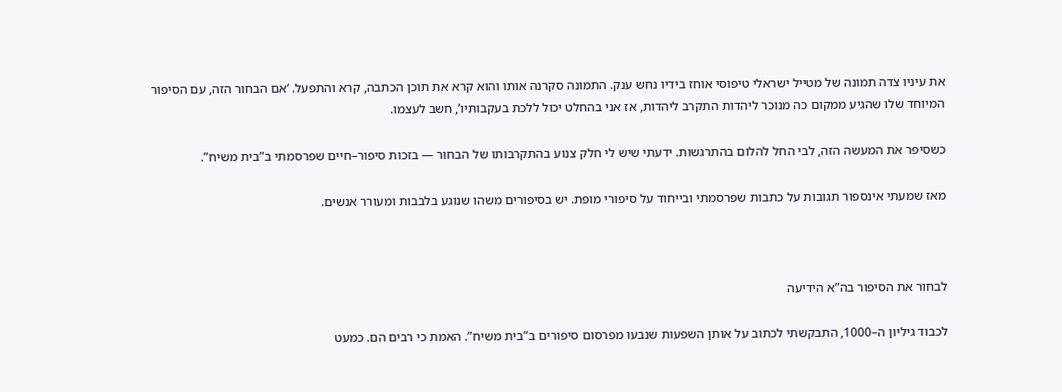את עיניו צדה תמונה של מטייל ישראלי טיפוסי אוחז בידיו נחש ענק. התמונה סקרנה אותו והוא קרא את תוכן הכתבה, קרא והתפעל. ‘אם הבחור הזה, עם הסיפור המיוחד שלו שהגיע ממקום כה מנוכר ליהדות התקרב ליהדות, אז אני בהחלט יכול ללכת בעקבותיו’, חשב לעצמו.

כשסיפר את המעשה הזה, לבי החל להלום בהתרגשות. ידעתי שיש לי חלק צנוע בהתקרבותו של הבחור — בזכות סיפור–חיים שפרסמתי ב”בית משיח”.

מאז שמעתי אינספור תגובות על כתבות שפרסמתי ובייחוד על סיפורי מופת. יש בסיפורים משהו שנוגע בלבבות ומעורר אנשים.



לבחור את הסיפור בה”א הידיעה

לכבוד גיליון ה–1000, התבקשתי לכתוב על אותן השפעות שנבעו מפרסום סיפורים ב”בית משיח”. האמת כי רבים הם. כמעט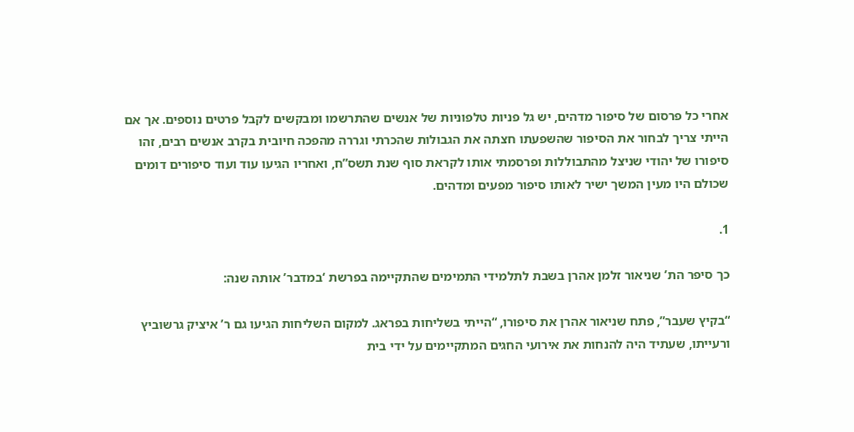אחרי כל פרסום של סיפור מדהים, יש גל פניות טלפוניות של אנשים שהתרשמו ומבקשים לקבל פרטים נוספים. אך אם הייתי צריך לבחור את הסיפור שהשפעתו חצתה את הגבולות שהכרתי וגררה מהפכה חיובית בקרב אנשים רבים, זהו סיפורו של יהודי שניצל מהתבוללות ופרסמתי אותו לקראת סוף שנת תשס”ח, ואחריו הגיעו עוד ועוד סיפורים דומים שכולם היו מעין המשך ישיר לאותו סיפור מפעים ומדהים.

1.

כך סיפר הת’ שניאור זלמן אהרן בשבת לתלמידי התמימים שהתקיימה בפרשת ‘במדבר’ אותה שנה:

“בקיץ שעבר”, פתח שניאור אהרן את סיפורו, “הייתי בשליחות בפראג. למקום השליחות הגיעו גם ר’ איציק גרשוביץ ורעייתו, שעתיד היה להנחות את אירועי החגים המתקיימים על ידי בית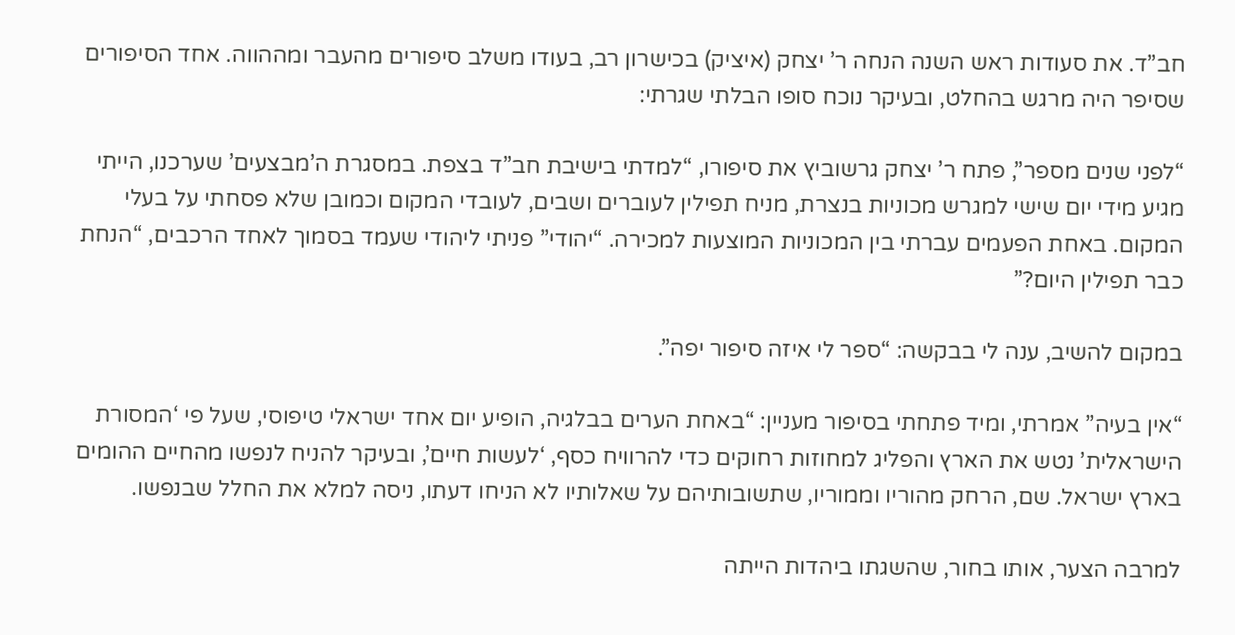חב”ד. את סעודות ראש השנה הנחה ר’ יצחק (איציק) בכישרון רב, בעודו משלב סיפורים מהעבר ומההווה. אחד הסיפורים שסיפר היה מרגש בהחלט, ובעיקר נוכח סופו הבלתי שגרתי:

“לפני שנים מספר”, פתח ר’ יצחק גרשוביץ את סיפורו, “למדתי בישיבת חב”ד בצפת. במסגרת ה’מבצעים’ שערכנו, הייתי מגיע מידי יום שישי למגרש מכוניות בנצרת, מניח תפילין לעוברים ושבים, לעובדי המקום וכמובן שלא פסחתי על בעלי המקום. באחת הפעמים עברתי בין המכוניות המוצעות למכירה. “יהודי” פניתי ליהודי שעמד בסמוך לאחד הרכבים, “הנחת כבר תפילין היום?”

במקום להשיב, ענה לי בבקשה: “ספר לי איזה סיפור יפה”.

“אין בעיה” אמרתי, ומיד פתחתי בסיפור מעניין: “באחת הערים בבלגיה, הופיע יום אחד ישראלי טיפוסי, שעל פי ‘המסורת הישראלית’ נטש את הארץ והפליג למחוזות רחוקים כדי להרוויח כסף, ‘לעשות חיים’, ובעיקר להניח לנפשו מהחיים ההומים בארץ ישראל. שם, הרחק מהוריו וממוריו, שתשובותיהם על שאלותיו לא הניחו דעתו, ניסה למלא את החלל שבנפשו.

למרבה הצער, אותו בחור, שהשגתו ביהדות הייתה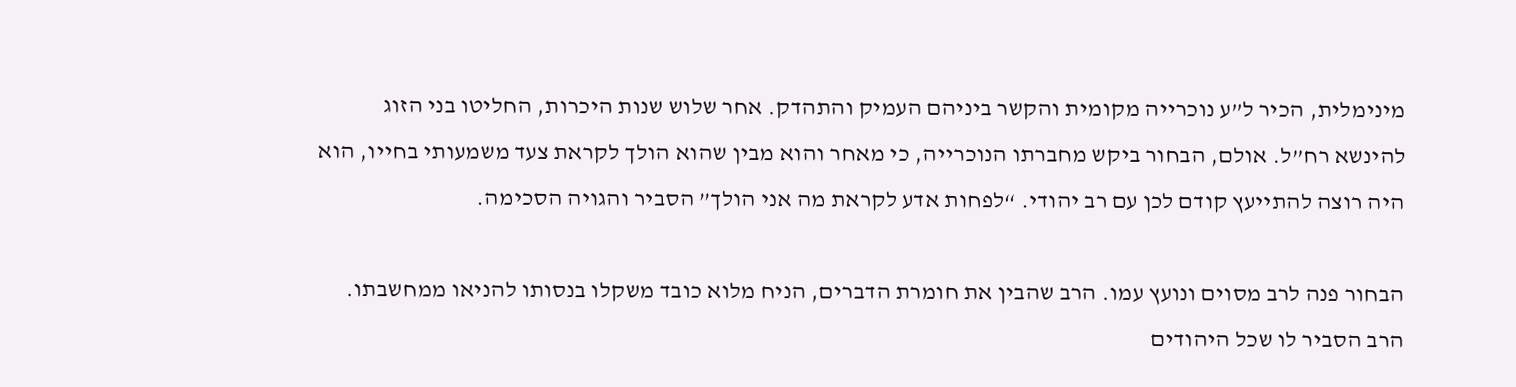מינימלית, הכיר ל”ע נוכרייה מקומית והקשר ביניהם העמיק והתהדק. אחר שלוש שנות היכרות, החליטו בני הזוג להינשא רח”ל. אולם, הבחור ביקש מחברתו הנוכרייה, כי מאחר והוא מבין שהוא הולך לקראת צעד משמעותי בחייו, הוא היה רוצה להתייעץ קודם לכן עם רב יהודי. “לפחות אדע לקראת מה אני הולך” הסביר והגויה הסכימה.

הבחור פנה לרב מסוים ונועץ עמו. הרב שהבין את חומרת הדברים, הניח מלוא כובד משקלו בנסותו להניאו ממחשבתו. הרב הסביר לו שכל היהודים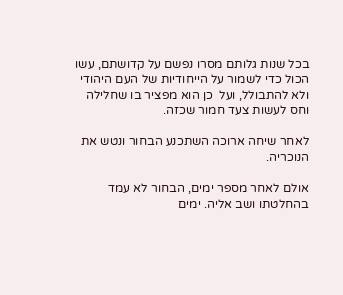בכל שנות גלותם מסרו נפשם על קדושתם, עשו הכול כדי לשמור על הייחודיות של העם היהודי ולא להתבולל, ועל  כן הוא מפציר בו שחלילה וחס לעשות צעד חמור שכזה.

לאחר שיחה ארוכה השתכנע הבחור ונטש את הנוכריה.

אולם לאחר מספר ימים, הבחור לא עמד בהחלטתו ושב אליה. ימים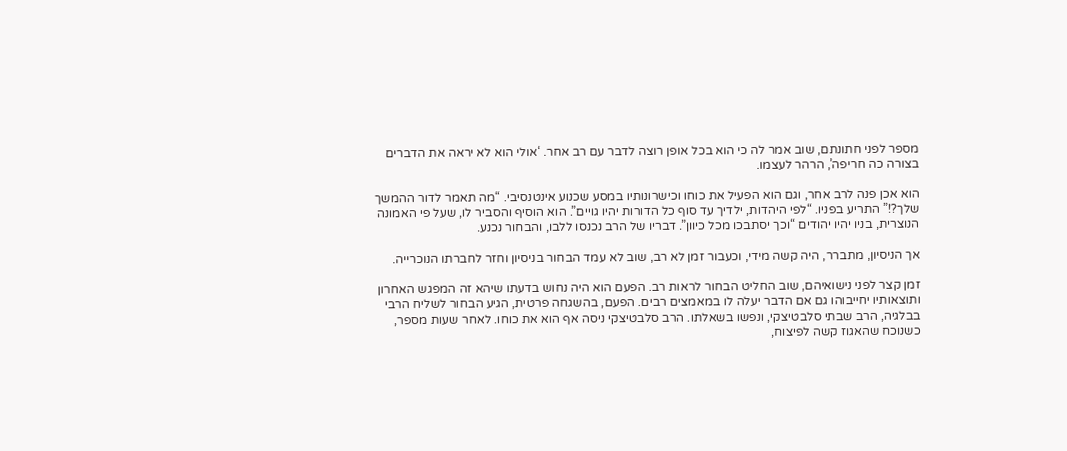מספר לפני חתונתם, שוב אמר לה כי הוא בכל אופן רוצה לדבר עם רב אחר. ‘אולי הוא לא יראה את הדברים בצורה כה חריפה’, הרהר לעצמו.

הוא אכן פנה לרב אחר, וגם הוא הפעיל את כוחו וכישרונותיו במסע שכנוע אינטנסיבי. “מה תאמר לדור ההמשך שלך?!” התריע בפניו. “לפי היהדות, ילדיך עד סוף כל הדורות יהיו גויים”. הוא הוסיף והסביר לו, שעל פי האמונה הנוצרית, בניו יהיו יהודים “וכך יסתבכו מכל כיוון”. דבריו של הרב נכנסו ללבו, והבחור נכנע.

אך הניסיון, מתברר, היה קשה מידי, וכעבור זמן לא רב, שוב לא עמד הבחור בניסיון וחזר לחברתו הנוכרייה.

זמן קצר לפני נישואיהם, שוב החליט הבחור לראות רב. הפעם הוא היה נחוש בדעתו שיהא זה המפגש האחרון ותוצאותיו יחייבוהו גם אם הדבר יעלה לו במאמצים רבים. הפעם, בהשגחה פרטית, הגיע הבחור לשליח הרבי בבלגיה, הרב שבתי סלבטיצקי, ונפשו בשאלתו. הרב סלבטיצקי ניסה אף הוא את כוחו. לאחר שעות מספר, כשנוכח שהאגוז קשה לפיצוח,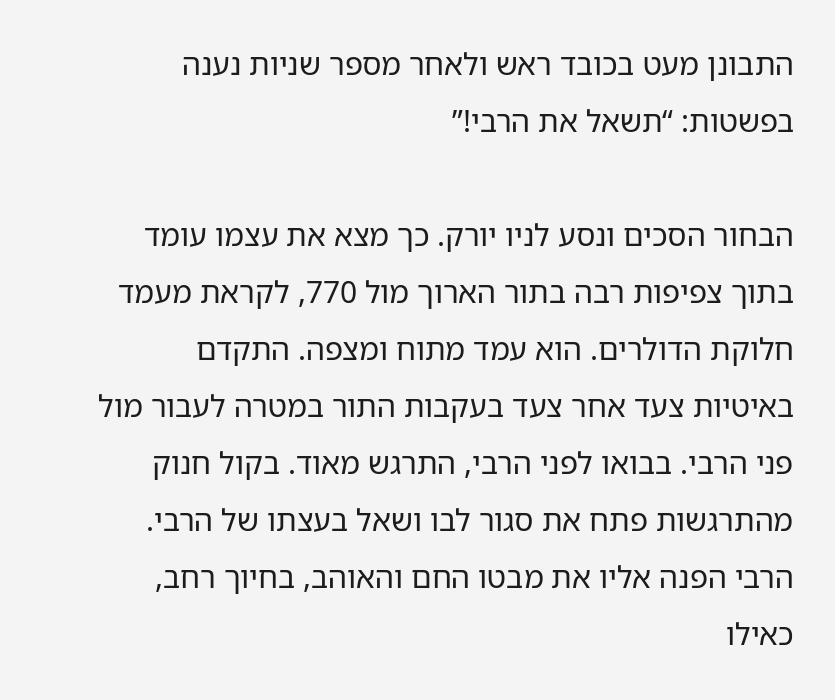התבונן מעט בכובד ראש ולאחר מספר שניות נענה בפשטות: “תשאל את הרבי!”

הבחור הסכים ונסע לניו יורק. כך מצא את עצמו עומד בתוך צפיפות רבה בתור הארוך מול 770, לקראת מעמד חלוקת הדולרים. הוא עמד מתוח ומצפה. התקדם באיטיות צעד אחר צעד בעקבות התור במטרה לעבור מול פני הרבי. בבואו לפני הרבי, התרגש מאוד. בקול חנוק מהתרגשות פתח את סגור לבו ושאל בעצתו של הרבי. הרבי הפנה אליו את מבטו החם והאוהב, בחיוך רחב, כאילו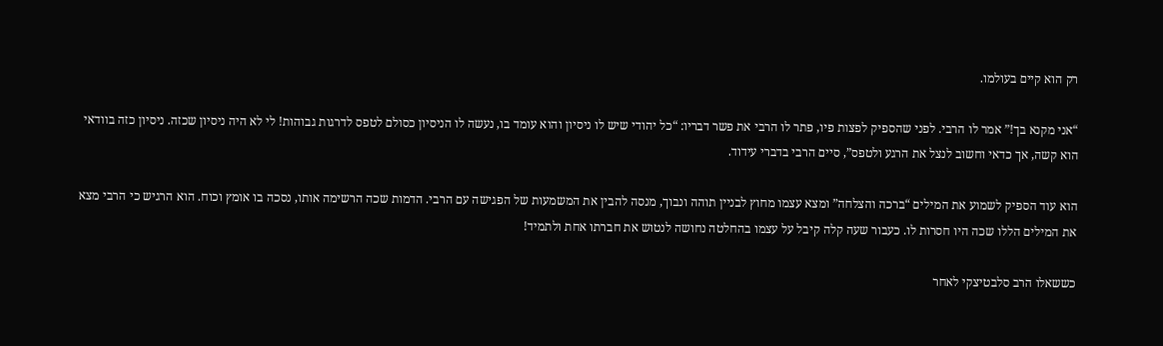רק הוא קיים בעולמו.

“אני מקנא בך!” אמר לו הרבי. לפני שהספיק לפצות פיו, פתר לו הרבי את פשר דבריו: “כל יהודי שיש לו ניסיון והוא עומד בו, נעשה לו הניסיון כסולם לטפס לדרגות גבוהות! לי לא היה ניסיון שכזה. ניסיון כזה בוודאי הוא קשה, אך כדאי וחשוב לנצל את הרגע ולטפס”, סיים הרבי בדברי עידוד.

הוא עוד הספיק לשמוע את המילים “ברכה והצלחה” ומצא עצמו מחוץ לבניין תוהה ונבוך, מנסה להבין את המשמעות של הפגישה עם הרבי. הדמות שכה הרשימה אותו, נסכה בו אומץ וכוח. הוא הרגיש כי הרבי מצא את המילים הללו שכה היו חסרות לו. כעבור שעה קלה קיבל על עצמו בהחלטה נחושה לנטוש את חברתו אחת ולתמיד!

כששאלו הרב סלבטיצקי לאחר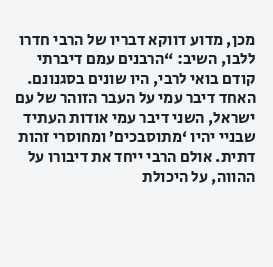מכן, מדוע דווקא דבריו של הרבי חדרו ללבו, השיב: “הרבנים עמם דיברתי קודם בואי לרבי, היו שונים בסגנונם. האחד דיבר עמי על העבר הזוהר של עם ישראל, השני דיבר עמי אודות העתיד שבניי יהיו ‘מתוסבכים’ ומחוסרי זהות דתית. אולם הרבי ייחד את דיבורו על ההווה, על היכולת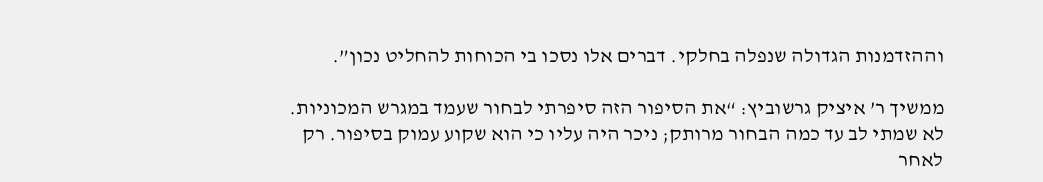וההזדמנות הגדולה שנפלה בחלקי. דברים אלו נסכו בי הכוחות להחליט נכון”.

ממשיך ר’ איציק גרשוביץ: “את הסיפור הזה סיפרתי לבחור שעמד במגרש המכוניות. לא שמתי לב עד כמה הבחור מרותק; ניכר היה עליו כי הוא שקוע עמוק בסיפור. רק לאחר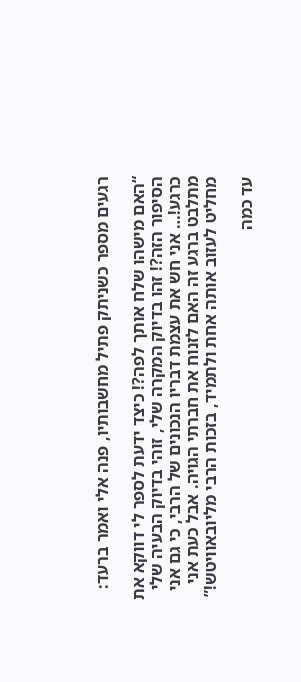רגעים מספר כשניתק פתיל מחשבותיו, פנה אלי ואמר ברעד:

“האם מישהו שלח אותך לפה?! כיצד ידעת לספר לי דווקא את הסיפור הזה?! זהו בדיוק המקרה שלי, זוהי בדיוק הבעיה שלי כרגע!… אני חש את עצמת דבריו הנכונים של הרבי, כי גם אני מתלבט ברגע זה האם לזנוח את חברתי הגויה. אבל כעת אני מחליט לעזוב אותה אחת ולתמיד, בזכות הרבי מליובאוויטש!”

עד כמה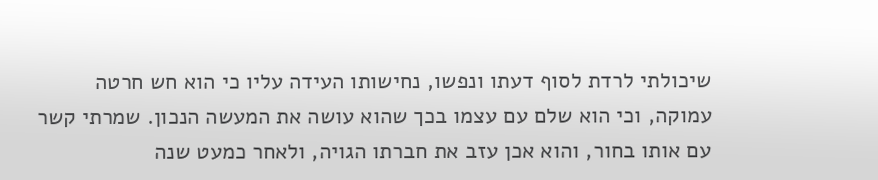שיכולתי לרדת לסוף דעתו ונפשו, נחישותו העידה עליו כי הוא חש חרטה עמוקה, וכי הוא שלם עם עצמו בכך שהוא עושה את המעשה הנכון. שמרתי קשר עם אותו בחור, והוא אכן עזב את חברתו הגויה, ולאחר כמעט שנה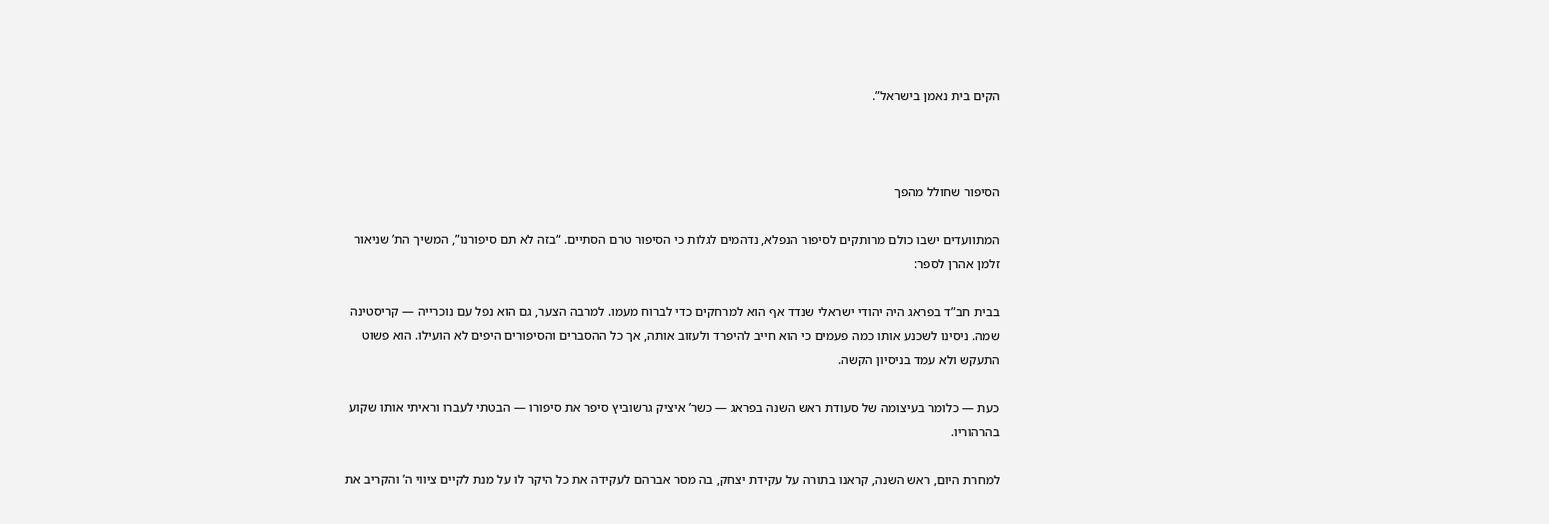הקים בית נאמן בישראל”.



הסיפור שחולל מהפך

המתוועדים ישבו כולם מרותקים לסיפור הנפלא, נדהמים לגלות כי הסיפור טרם הסתיים. “בזה לא תם סיפורנו”, המשיך הת’ שניאור זלמן אהרן לספר:

בבית חב”ד בפראג היה יהודי ישראלי שנדד אף הוא למרחקים כדי לברוח מעמו. למרבה הצער, גם הוא נפל עם נוכרייה — קריסטינה שמה. ניסינו לשכנע אותו כמה פעמים כי הוא חייב להיפרד ולעזוב אותה, אך כל ההסברים והסיפורים היפים לא הועילו. הוא פשוט התעקש ולא עמד בניסיון הקשה.

כעת — כלומר בעיצומה של סעודת ראש השנה בפראג — כשר’ איציק גרשוביץ סיפר את סיפורו — הבטתי לעברו וראיתי אותו שקוע בהרהוריו.

למחרת היום, ראש השנה, קראנו בתורה על עקידת יצחק, בה מסר אברהם לעקידה את כל היקר לו על מנת לקיים ציווי ה’ והקריב את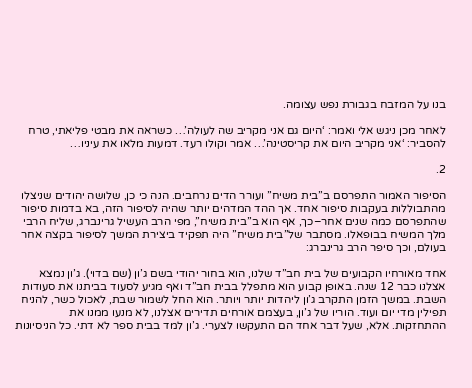בנו על המזבח בגבורת נפש עצומה.

לאחר מכן ניגש אלי ואמר: ‘היום גם אני מקריב שה לעולה’… כשראה את מבטי פליאתי, טרח להסביר: ‘אני מקריב היום את קריסטינה’… אמר וקולו רעד. דמעות מלאו את עיניו…

2.

הסיפור האמור התפרסם ב”בית משיח” ועורר הדים נרחבים. הנה כי כן, שלושה יהודים שניצלו מהתבוללות בעקבות סיפור אחד. אך ההד המדהים יותר שהיה לסיפור הזה, בא בדמות סיפור שהתפרסם כמה שנים אחר–כך, אף הוא ב”בית משיח”, מפי הרב העשיל גרינברג, שליח הרבי מלך המשיח בבופאלו. מסתבר של”בית משיח” היה תפקיד ביצירת המשך לסיפור בקצה אחר בעולם, וכך סיפר הרב גרינברג:

אחד מאורחיו הקבועים של בית חב”ד שלנו, הוא בחור יהודי בשם ג’ון (שם בדוי). ג’ון נמצא אצלנו כבר 12 שנה. באופן קבוע הוא מתפלל בבית חב”ד ואף מגיע לסעוד בביתנו את סעודות השבת. במשך הזמן התקרב ג’ון ליהדות יותר ויותר. הוא החל לשמור שבת, לאכול כשר, להניח תפילין מדי יום ועוד. הוריו של ג’ון, בעצמם אורחים תדירים אצלנו, לא מנעו ממנו את ההתחזקות. אלא, שעל דבר אחד הם התעקשו לצערי. ג’ון למד בבית ספר לא דתי. כל הניסיונות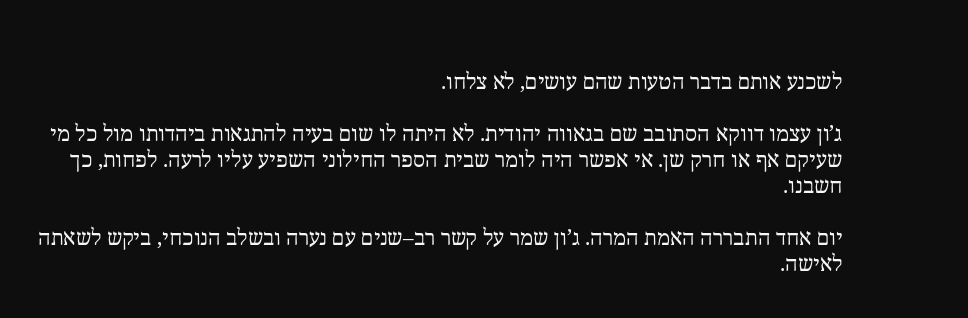לשכנע אותם בדבר הטעות שהם עושים, לא צלחו.

ג’ון עצמו דווקא הסתובב שם בגאווה יהודית. לא היתה לו שום בעיה להתגאות ביהדותו מול כל מי שעיקם אף או חרק שן. אי אפשר היה לומר שבית הספר החילוני השפיע עליו לרעה. לפחות, כך חשבנו.

יום אחד התבררה האמת המרה. ג’ון שמר על קשר רב–שנים עם נערה ובשלב הנוכחי, ביקש לשאתה לאישה.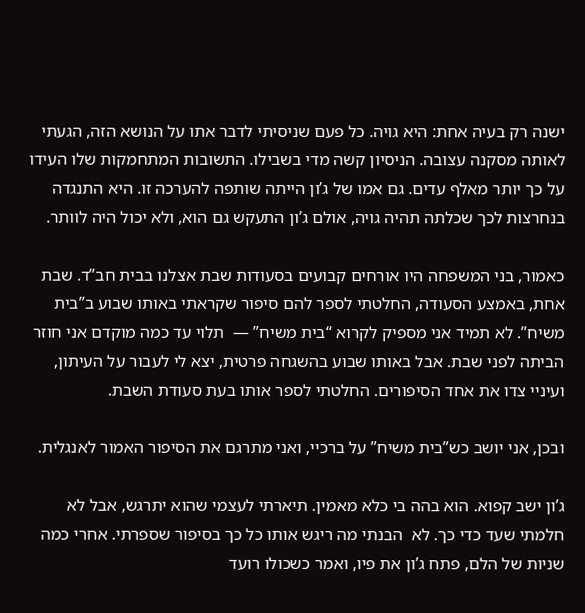ישנה רק בעיה אחת: היא גויה. כל פעם שניסיתי לדבר אתו על הנושא הזה, הגעתי לאותה מסקנה עצובה. הניסיון קשה מדי בשבילו. התשובות המתחמקות שלו העידו על כך יותר מאלף עדים. גם אמו של ג’ון הייתה שותפה להערכה זו. היא התנגדה בנחרצות לכך שכלתה תהיה גויה, אולם ג’ון התעקש גם הוא, ולא יכול היה לוותר.

כאמור, בני המשפחה היו אורחים קבועים בסעודות שבת אצלנו בבית חב”ד. שבת אחת, באמצע הסעודה, החלטתי לספר להם סיפור שקראתי באותו שבוע ב”בית משיח”. לא תמיד אני מספיק לקרוא “בית משיח” —  תלוי עד כמה מוקדם אני חוזר הביתה לפני שבת. אבל באותו שבוע בהשגחה פרטית, יצא לי לעבור על העיתון, ועיניי צדו את אחד הסיפורים. החלטתי לספר אותו בעת סעודת השבת.

ובכן, אני יושב כש”בית משיח” על ברכיי, ואני מתרגם את הסיפור האמור לאנגלית.

ג’ון ישב קפוא. הוא בהה בי כלא מאמין. תיארתי לעצמי שהוא יתרגש, אבל לא חלמתי שעד כדי כך. לא  הבנתי מה ריגש אותו כל כך בסיפור שספרתי. אחרי כמה שניות של הלם, פתח ג’ון את פיו, ואמר כשכולו רועד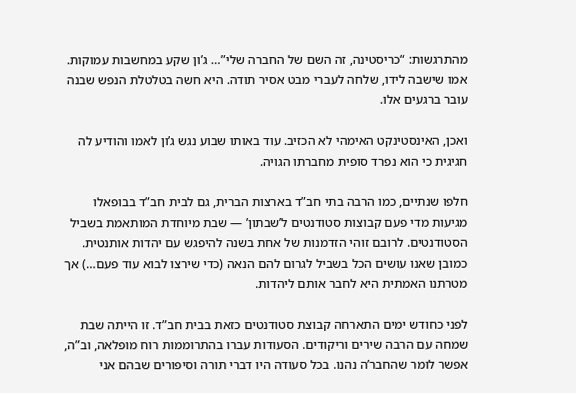מהתרגשות: “כריסטינה, זה השם של החברה שלי”… ג’ון שקע במחשבות עמוקות. אמו שישבה לידו, שלחה לעברי מבט אסיר תודה. היא חשה בטלטלת הנפש שבנה עובר ברגעים אלו.

ואכן, האינסטינקט האימהי לא הכזיב. עוד באותו שבוע נגש ג’ון לאמו והודיע לה חגיגית כי הוא נפרד סופית מחברתו הגויה.

חלפו שנתיים, כמו הרבה בתי חב”ד בארצות הברית, גם לבית חב”ד בבופאלו מגיעות מדי פעם קבוצות סטודנטים ל’שבתון’ — שבת מיוחדת המותאמת בשביל הסטודנטים. לרובם זוהי הזדמנות של אחת בשנה להיפגש עם יהדות אותנטית. כמובן שאנו עושים הכל בשביל לגרום להם הנאה (כדי שירצו לבוא עוד פעם…) אך מטרתנו האמתית היא לחבר אותם ליהדות.

לפני כחודש ימים התארחה קבוצת סטודנטים כזאת בבית חב”ד. זו הייתה שבת שמחה עם הרבה שירים וריקודים. הסעודות עברו בהתרוממות רוח מופלאה, וב”ה, אפשר לומר שהחבר’ה נהנו. בכל סעודה היו דברי תורה וסיפורים שבהם אני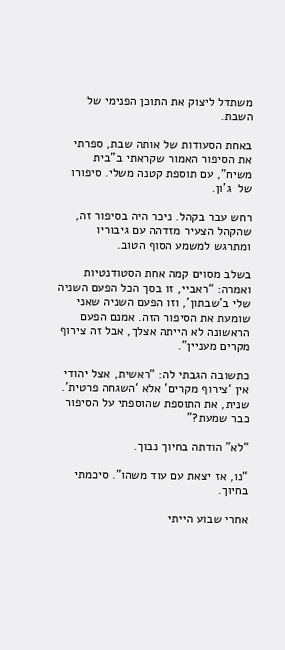משתדל ליצוק את התוכן הפנימי של השבת.

באחת הסעודות של אותה שבת, ספרתי את הסיפור האמור שקראתי ב”בית משיח”, עם תוספת קטנה משלי. סיפורו של  ג’ון.

רחש עבר בקהל. ניכר היה בסיפור זה, שהקהל הצעיר מזדהה עם גיבוריו ומתרגש למשמע הסוף הטוב.

בשלב מסוים קמה אחת הסטודנטיות ואמרה: “ראביי, זו בסך הכל הפעם השניה שלי ב’שבתון’, וזו הפעם השניה שאני שומעת את הסיפור הזה. אמנם הפעם הראשונה לא הייתה אצלך, אבל זה צירוף מקרים מעניין”.

כתשובה הגבתי לה: “ראשית, אצל יהודי אין ‘צירוף מקרים’ אלא ‘השגחה פרטית’. שנית, את התוספת שהוספתי על הסיפור כבר שמעת?”

“לא” הודתה בחיוך נבוך.

“נו, אז יצאת עם עוד משהו”. סיכמתי בחיוך.

אחרי שבוע הייתי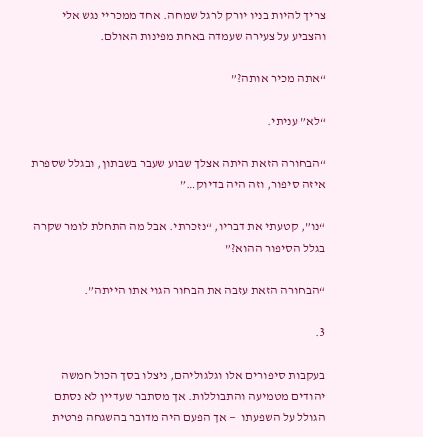צריך להיות בניו יורק לרגל שמחה. אחד ממכריי נגש אלי והצביע על צעירה שעמדה באחת מפינות האולם.

“אתה מכיר אותה?”

“לא” עניתי.

“הבחורה הזאת היתה אצלך שבוע שעבר בשבתון, ובגלל שספרת איזה סיפור, וזה היה בדיוק…”

“נו”, קטעתי את דבריו, “נזכרתי. אבל מה התחלת לומר שקרה בגלל הסיפור ההוא?”

“הבחורה הזאת עזבה את הבחור הגוי אתו הייתה”.

3.

בעקבות סיפורים אלו וגלגוליהם, ניצלו בסך הכול חמשה יהודים מטמיעה והתבוללות. אך מסתבר שעדיין לא נסתם הגולל על השפעתו  — אך הפעם היה מדובר בהשגחה פרטית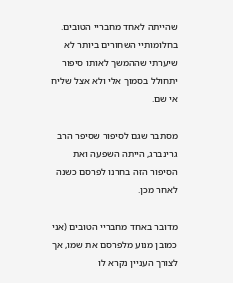שהייתה לאחד מחבריי הטובים. בחלומותיי השחורים ביותר לא שיערתי שההמשך לאותו סיפור יתחולל בסמוך אלי ולא אצל שליח אי שם.

מסתבר שגם לסיפור שסיפר הרב גרינברג, הייתה השפעה ואת הסיפור הזה בחרנו לפרסם כשנה לאחר מכן.

מדובר באחד מחבריי הטובים (אני כמובן מנוע מלפרסם את שמו, אך לצורך העניין נקרא לו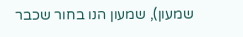שמעון), שמעון הנו בחור שכבר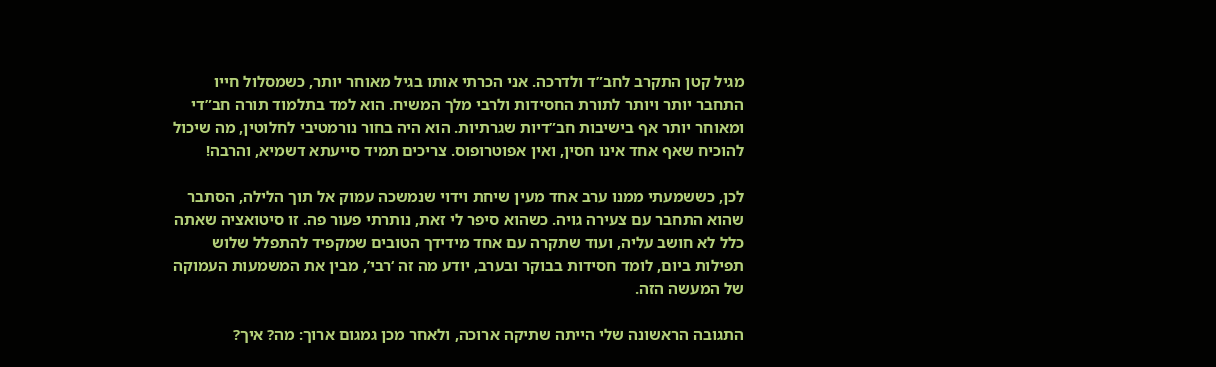מגיל קטן התקרב לחב”ד ולדרכה. אני הכרתי אותו בגיל מאוחר יותר, כשמסלול חייו התחבר יותר ויותר לתורת החסידות ולרבי מלך המשיח. הוא למד בתלמוד תורה חב”די ומאוחר יותר אף בישיבות חב”דיות שגרתיות. הוא היה בחור נורמטיבי לחלוטין, מה שיכול להוכיח שאף אחד אינו חסין, ואין אפוטרופוס. צריכים תמיד סייעתא דשמיא, והרבה!

לכן, כששמעתי ממנו ערב אחד מעין שיחת וידוי שנמשכה עמוק אל תוך הלילה, הסתבר שהוא התחבר עם צעירה גויה. כשהוא סיפר לי זאת, נותרתי פעור פה. זו סיטואציה שאתה כלל לא חושב עליה, ועוד שתקרה עם אחד מידידך הטובים שמקפיד להתפלל שלוש תפילות ביום, לומד חסידות בבוקר ובערב, יודע מה זה ‘רבי’, מבין את המשמעות העמוקה של המעשה הזה.

התגובה הראשונה שלי הייתה שתיקה ארוכה, ולאחר מכן גמגום ארוך: מה? איך?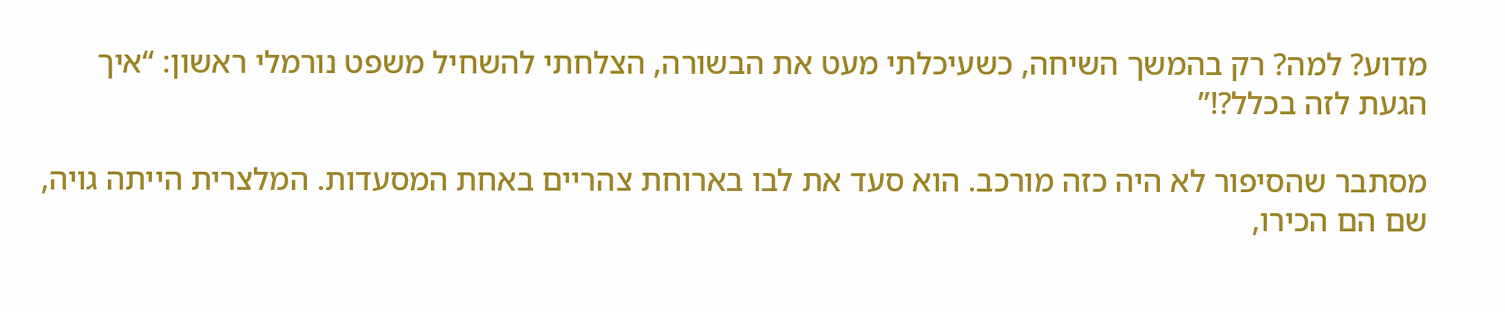מדוע? למה? רק בהמשך השיחה, כשעיכלתי מעט את הבשורה, הצלחתי להשחיל משפט נורמלי ראשון: “איך הגעת לזה בכלל?!”

מסתבר שהסיפור לא היה כזה מורכב. הוא סעד את לבו בארוחת צהריים באחת המסעדות. המלצרית הייתה גויה, שם הם הכירו,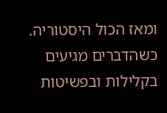ומאז הכול היסטוריה. כשהדברים מגיעים בקלילות ובפשיטות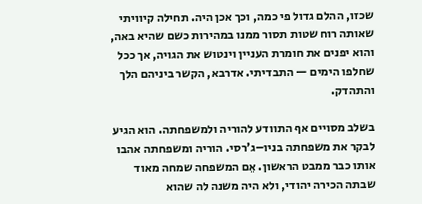שכזו, ההלם גדול פי כמה, וכך אכן היה. תחילה קיוויתי שאותה רוח שטות תסור ממנו במהירות כשם שהיא באה, והוא יפנים את חומרת העניין וינטוש את הגויה, אך ככל שחלפו הימים — התבדיתי. אדרבא, הקשר ביניהם הלך והתהדק.

בשלב מסויים אף התוודע להוריה ולמשפחתה. הוא הגיע לבקר את משפחתה בניו–ג’רסי. הוריה ומשפחתה אהבו אותו כבר ממבט הראשון. אֵם המשפחה שמחה מאוד שבתה הכירה יהודי, ולא היה משנה לה שהוא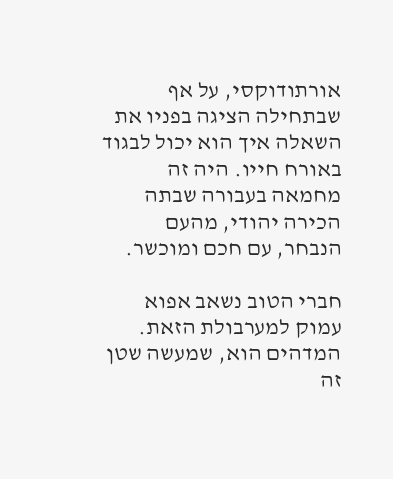אורתודוקסי, על אף שבתחילה הציגה בפניו את השאלה איך הוא יכול לבגוד באורח חייו. היה זה מחמאה בעבורה שבתה הכירה יהודי, מהעם הנבחר, עם חכם ומוכשר.

חברי הטוב נשאב אפוא עמוק למערבולת הזאת. המדהים הוא, שמעשה שטן זה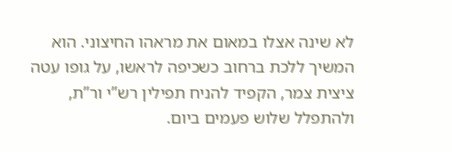לא שינה אצלו במאום את מראהו החיצוני. הוא המשיך ללכת ברחוב כשכיפה לראשו, על גופו עטה ציצית צמר, הקפיד להניח תפילין רש”י ור”ת, ולהתפלל שלוש פעמים ביום.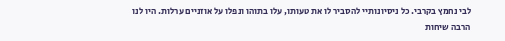לבי נחמץ בקרבי. כל ניסיונותיי להסביר לו את טעותו, עלו בתוהו ונפלו על אוזניים ערלות. היו לנו הרבה שיחות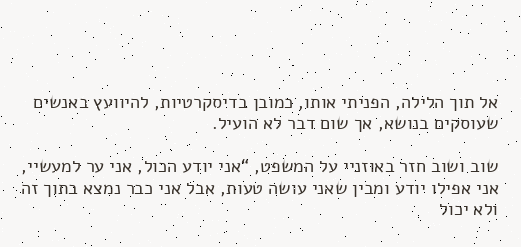אל תוך הלילה, הפניתי אותו, כמובן בדיסקרטיות, להיוועץ באנשים שעוסקים בנושא, אך שום דבר לא הועיל.

שוב ושוב חזר באוזניי על המשפט, “אני יודע הכול, אני ער למעשיי, אני אפילו יודע ומבין שאני עושה טעות, אבל אני כבר נמצא בתוך זה ולא יכול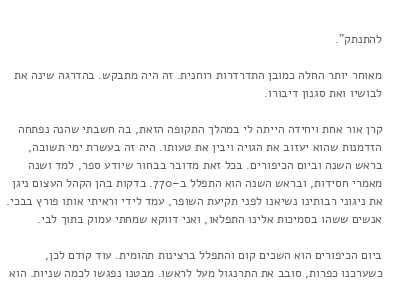להתנתק”.

מאוחר יותר החלה כמובן התדרדרות רוחנית. זה היה מתבקש. בהדרגה שינה את לבושיו ואת סגנון דיבורו.

קרן אור אחת ויחידה הייתה לי במהלך התקופה הזאת, בה חשבתי שהנה נפתחה הזדמנות שהוא יעזוב את הגויה ויבין את טעותו. היה זה בעשרת ימי תשובה, בראש השנה וביום הכיפורים. בכל זאת מדובר בבחור שיודע ספר, למד ושנה מאמרי חסידות, ובראש השנה הוא התפלל ב–770. בדקות בהן הקהל העצום ניגן את ניגוני רבותינו נשיאנו לפני תקיעת השופר, עמד לידי וראיתי אותו פורץ בבכי. אנשים ששהו בסמיכות אלינו התפלאו, ואני דווקא שמחתי עמוק בתוך לבי.

ביום הכיפורים הוא השכים קום והתפלל ברצינות תהומית. עוד קודם לכן, כשערכנו כפרות, סובב את התרנגול מעל לראשו. מבטנו נפגשו לכמה שניות. הוא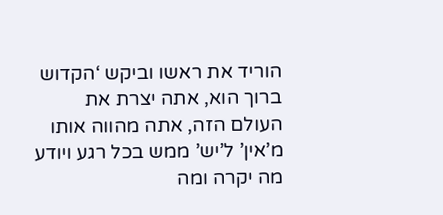הוריד את ראשו וביקש ‘הקדוש ברוך הוא, אתה יצרת את העולם הזה, אתה מהווה אותו מ’אין’ ל’יש’ ממש בכל רגע ויודע מה יקרה ומה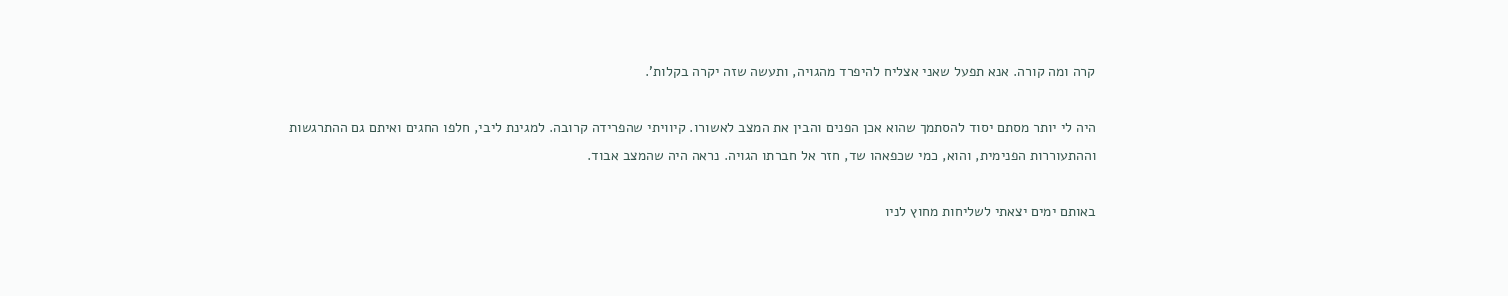קרה ומה קורה. אנא תפעל שאני אצליח להיפרד מהגויה, ותעשה שזה יקרה בקלות’.

היה לי יותר מסתם יסוד להסתמך שהוא אכן הפנים והבין את המצב לאשורו. קיוויתי שהפרידה קרובה. למגינת ליבי, חלפו החגים ואיתם גם ההתרגשות וההתעוררות הפנימית, והוא, כמי שכפאהו שד, חזר אל חברתו הגויה. נראה היה שהמצב אבוד.

באותם ימים יצאתי לשליחות מחוץ לניו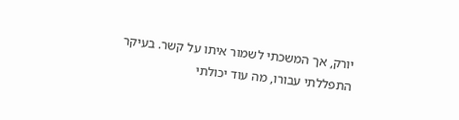יורק, אך המשכתי לשמור איתו על קשר. בעיקר התפללתי עבורו, מה עוד יכולתי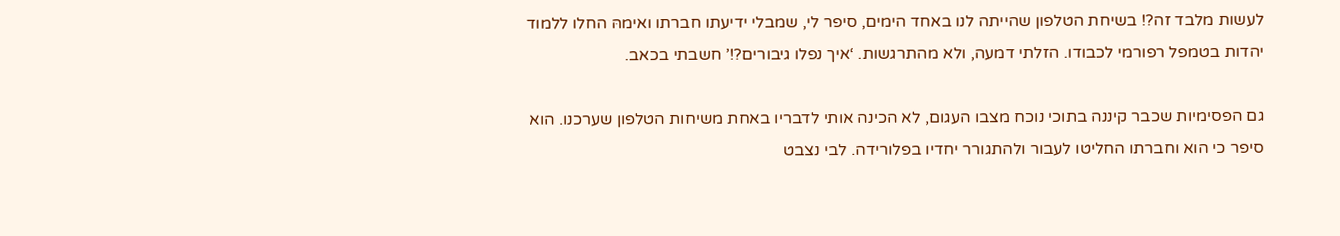לעשות מלבד זה?! בשיחת הטלפון שהייתה לנו באחד הימים, סיפר לי, שמבלי ידיעתו חברתו ואימהּ החלו ללמוד יהדות בטמפל רפורמי לכבודו. הזלתי דמעה, ולא מהתרגשות. ‘איך נפלו גיבורים?!’ חשבתי בכאב.

גם הפסימיות שכבר קיננה בתוכי נוכח מצבו העגום, לא הכינה אותי לדבריו באחת משיחות הטלפון שערכנו. הוא סיפר כי הוא וחברתו החליטו לעבור ולהתגורר יחדיו בפלורידה. לבי נצבט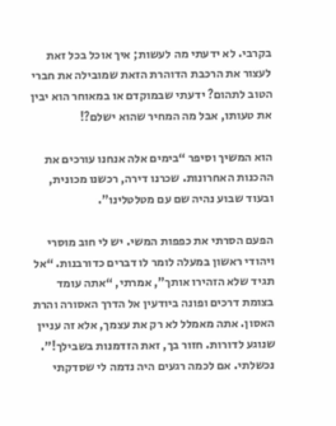בקרבי. לא ידעתי מה לעשות; איך אוכל בכל זאת לעצור את הרכבת הדוהרת הזאת שמובילה את חברי הטוב לתהום? ידעתי שבמוקדם או במאוחר הוא יבין את טעותו, אבל מה המחיר שהוא ישלם?!

הוא המשיך וסיפר “בימים אלה אנחנו עורכים את ההכנות האחרונות. שכרנו דירה, רכשנו מכונית, ובעוד שבוע נהיה שם עם מטלטלינו”.

הפעם הסרתי את כפפות המשי. יש לי חוב מוסרי ויהודי ראשון במעלה לומר לו דברים כדורבנות. “אל תגיד שלא הזהירו אותך”, אמרתי, “אתה עומד בצומת דרכים ופונה ביודעין אל הדרך האסורה והרת האסון. אתה מאמלל לא רק את עצמך, אלא זה עניין שנוגע לדורות. חזור בך, זאת הזדמנות בשבילך!”. נכשלתי. אם לכמה רגעים היה נדמה לי שסדקתי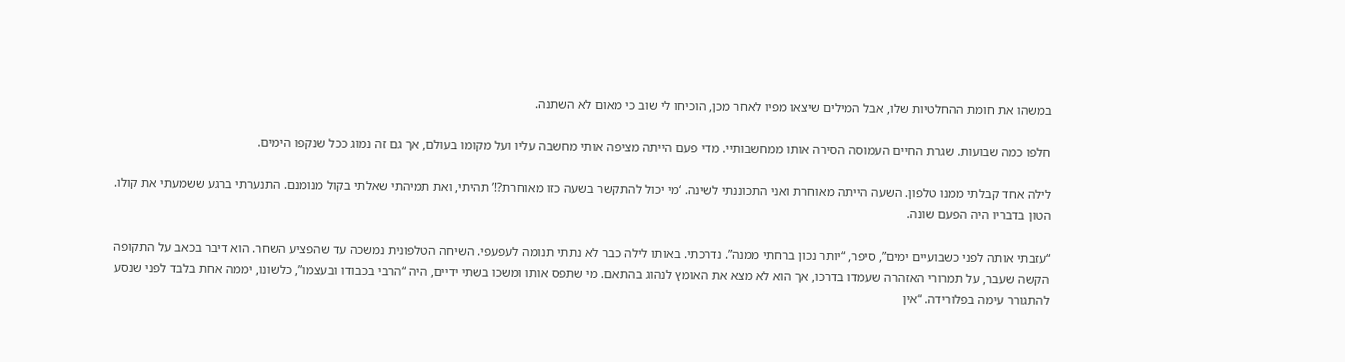במשהו את חומת ההחלטיות שלו, אבל המילים שיצאו מפיו לאחר מכן, הוכיחו לי שוב כי מאום לא השתנה.

חלפו כמה שבועות. שגרת החיים העמוסה הסירה אותו ממחשבותיי. מדי פעם הייתה מציפה אותי מחשבה עליו ועל מקומו בעולם, אך גם זה נמוג ככל שנקפו הימים.

לילה אחד קבלתי ממנו טלפון. השעה הייתה מאוחרת ואני התכוננתי לשינה. ‘מי יכול להתקשר בשעה כזו מאוחרת?!’ תהיתי, ואת תמיהתי שאלתי בקול מנומנם. התנערתי ברגע ששמעתי את קולו. הטון בדבריו היה הפעם שונה.

“עזבתי אותה לפני כשבועיים ימים”, סיפר, “יותר נכון ברחתי ממנה”. נדרכתי. באותו לילה כבר לא נתתי תנומה לעפעפי. השיחה הטלפונית נמשכה עד שהפציע השחר. הוא דיבר בכאב על התקופה הקשה שעבר, על תמרורי האזהרה שעמדו בדרכו, אך הוא לא מצא את האומץ לנהוג בהתאם. מי שתפס אותו ומשכו בשתי ידיים, היה “הרבי בכבודו ובעצמו”, כלשונו, יממה אחת בלבד לפני שנסע להתגורר עימה בפלורידה. “אין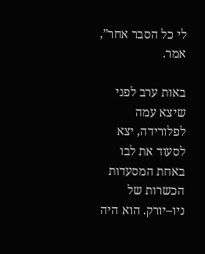לי כל הסבר אחר”, אמר.

באות ערב לפני שיצא עמה לפלורידה, יצא לסעוד את לבו באחת המסעדות הכשרות של ניו–יורק. הוא היה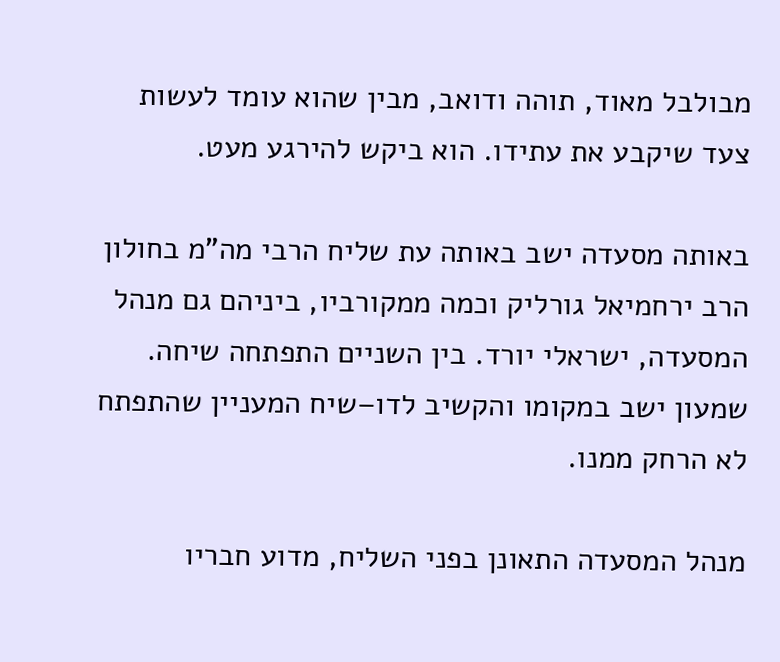מבולבל מאוד, תוהה ודואב, מבין שהוא עומד לעשות צעד שיקבע את עתידו. הוא ביקש להירגע מעט.

באותה מסעדה ישב באותה עת שליח הרבי מה”מ בחולון הרב ירחמיאל גורליק וכמה ממקורביו, ביניהם גם מנהל המסעדה, ישראלי יורד. בין השניים התפתחה שיחה. שמעון ישב במקומו והקשיב לדו–שיח המעניין שהתפתח לא הרחק ממנו.

מנהל המסעדה התאונן בפני השליח, מדוע חבריו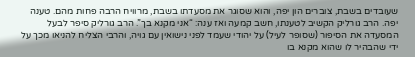שעובדים בשבת, צוברים הון יפה, והוא שסוגר את מסעדתו בשבת, מרוויח הרבה פחות מהם. טענה יפה. הרב גורליק הקשיב לטענתו, חשב קמעה ואז ענה: “אני מקנא בך”. הרב גורליק סיפר לבעל המסעדה את הסיפור (שסופר לעיל) על יהודי שעמד לפני נישואין עם גויה, והרבי הצליח להניאו מכך על ידי שהבהיר לו שהוא מקנא בו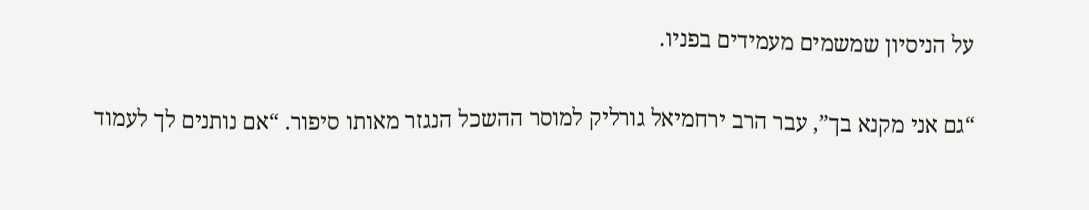על הניסיון שמשמים מעמידים בפניו.

“גם אני מקנא בך”, עבר הרב ירחמיאל גורליק למוסר ההשכל הנגזר מאותו סיפור. “אם נותנים לך לעמוד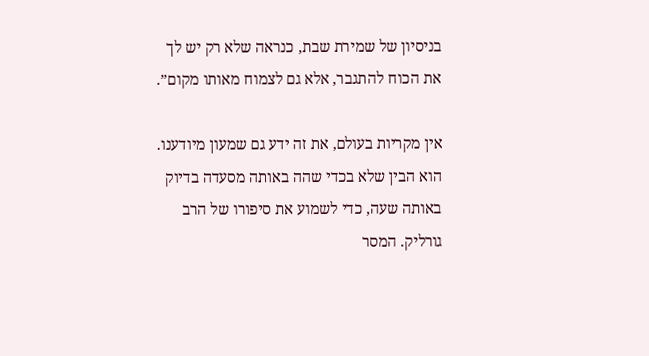בניסיון של שמירת שבת, כנראה שלא רק יש לך את הכוח להתגבר, אלא גם לצמוח מאותו מקום”.

אין מקריות בעולם, את זה ידע גם שמעון מיודענו. הוא הבין שלא בכדי שהה באותה מסעדה בדיוק באותה שעה, כדי לשמוע את סיפורו של הרב גורליק. המסר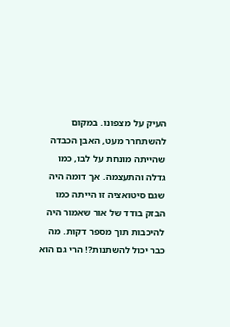העיק על מצפונו. במקום להשתחרר מעט, האבן הכבדה שהייתה מונחת על לבו, כמו גדלה והתעצמה. אך דומה היה שגם סיטואציה זו הייתה כמו הבזק בודד של אור שאמור היה להיכבות תוך מספר דקות. מה כבר יכול להשתנות?! הרי גם הוא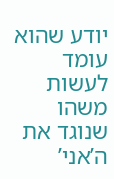יודע שהוא עומד לעשות משהו שנוגד את ה’אני’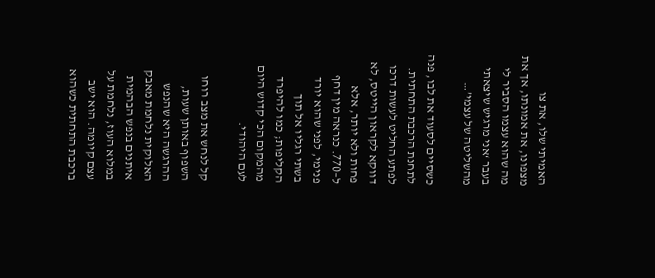האמיתי שלו, את צו מצפונו, את אמונתו, אך את מה שהוא עצמו הסביר לי בעבר ‘אני מרגיש שיצאתי מהשליטה של עצמי’…

כשסיים לסעוד את לבו, פנה לתחנת הרכבת התחתית. לפתע החליט לעשות דרכו דווקא לקראון הייטס, לא פחות ולא יותר, אלא ל–770. כנראה מין דחף פנימי, לפני שהוא יורד בשתי רגליו אל תוך הקליפות; כמו להיפרד מהמקום הכי קדוש היום לעם היהודי.

קל לנחש את מצב רוחו השפוף באותן שעות, ההרגשה היא שהנפש האלוקית נלחמת מאבק איתנים בנפש הבהמית במלוא העוז, נלחמת על עצם קיומה. הוא ישב ברכבת התחתית כשהוא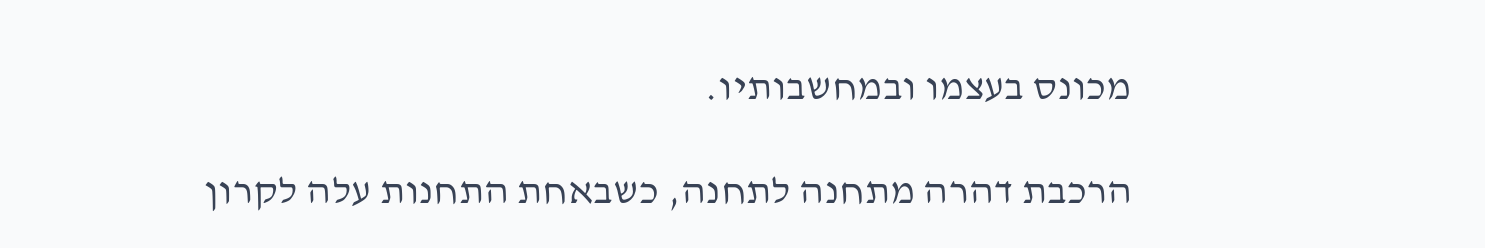מכונס בעצמו ובמחשבותיו.

הרכבת דהרה מתחנה לתחנה, כשבאחת התחנות עלה לקרון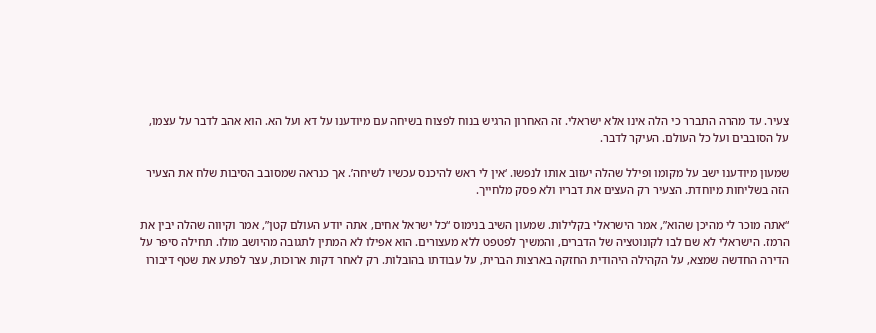צעיר. עד מהרה התברר כי הלה אינו אלא ישראלי. זה האחרון הרגיש בנוח לפצוח בשיחה עם מיודענו על דא ועל הא. הוא אהב לדבר על עצמו, על הסובבים ועל כל העולם. העיקר לדבר.

שמעון מיודענו ישב על מקומו ופילל שהלה יעזוב אותו לנפשו. ‘אין לי ראש להיכנס עכשיו לשיחה’. אך כנראה שמסובב הסיבות שלח את הצעיר הזה בשליחות מיוחדת. הצעיר רק העצים את דבריו ולא פסק מלחייך.

“אתה מוכר לי מהיכן שהוא”, אמר הישראלי בקלילות. שמעון השיב בנימוס “כל ישראל אחים, אתה יודע העולם קטן”, אמר וקיווה שהלה יבין את הרמז. הישראלי לא שם לבו לקונוטציה של הדברים, והמשיך לפטפט ללא מעצורים. הוא אפילו לא המתין לתגובה מהיושב מולו. תחילה סיפר על הדירה החדשה שמצא, על הקהילה היהודית החזקה בארצות הברית, על עבודתו בהובלות. רק לאחר דקות ארוכות, עצר לפתע את שטף דיבורו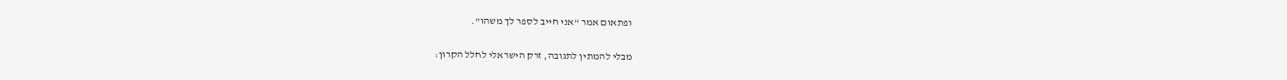ופתאום אמר “אני חייב לספר לך משהו”.

מבלי להמתין לתגובה, זרק הישראלי לחלל הקרון: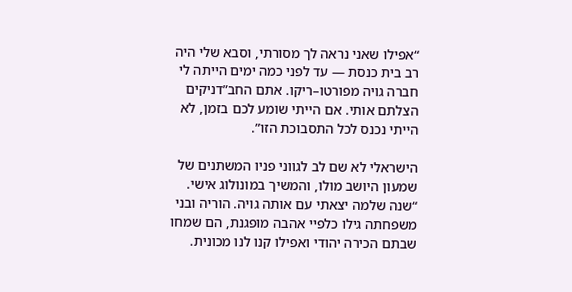“אפילו שאני נראה לך מסורתי, וסבא שלי היה רב בית כנסת — עד לפני כמה ימים הייתה לי חברה גויה מפורטו–ריקו. אתם החב”דניקים הצלתם אותי. אם הייתי שומע לכם בזמן, לא הייתי נכנס לכל התסבוכת הזו”.

הישראלי לא שם לב לגווני פניו המשתנים של שמעון היושב מולו, והמשיך במונולוג אישי. “שנה שלמה יצאתי עם אותה גויה. הוריה ובני משפחתה גילו כלפיי אהבה מופגנת, הם שמחו שבתם הכירה יהודי ואפילו קנו לנו מכונית.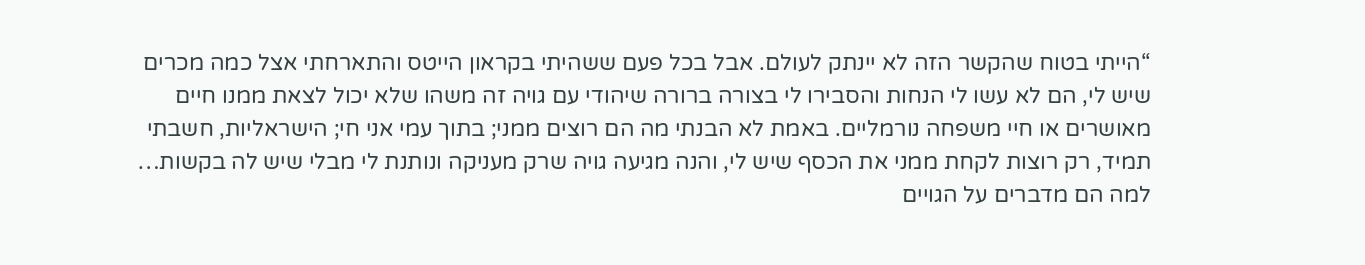“הייתי בטוח שהקשר הזה לא יינתק לעולם. אבל בכל פעם ששהיתי בקראון הייטס והתארחתי אצל כמה מכרים שיש לי, הם לא עשו לי הנחות והסבירו לי בצורה ברורה שיהודי עם גויה זה משהו שלא יכול לצאת ממנו חיים מאושרים או חיי משפחה נורמליים. באמת לא הבנתי מה הם רוצים ממני; בתוך עמי אני חי; הישראליות, חשבתי תמיד, רק רוצות לקחת ממני את הכסף שיש לי, והנה מגיעה גויה שרק מעניקה ונותנת לי מבלי שיש לה בקשות… למה הם מדברים על הגויים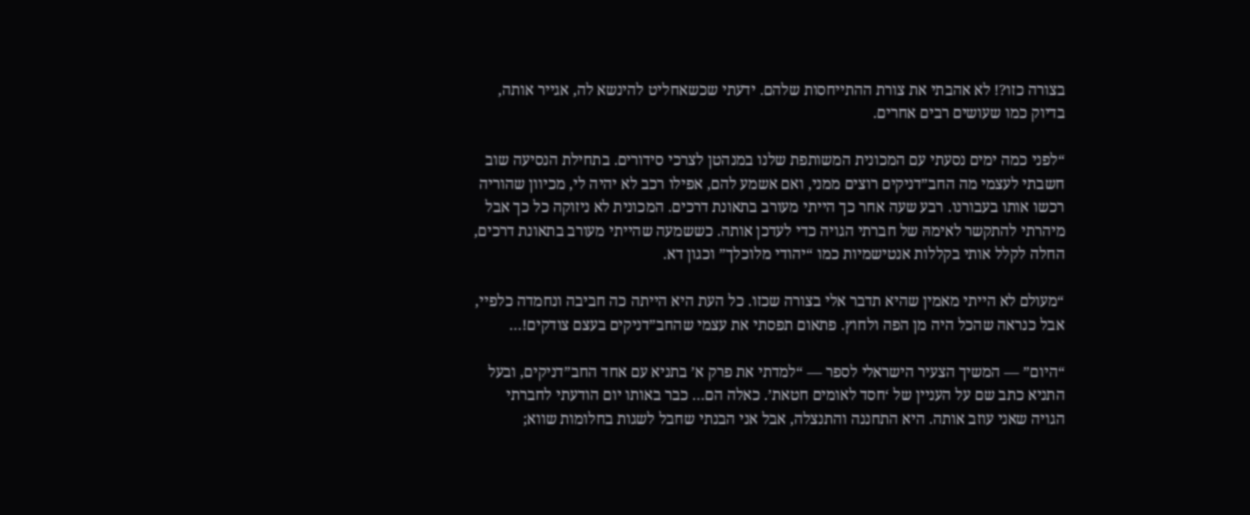בצורה כזו?! לא אהבתי את צורת ההתייחסות שלהם. ידעתי שכשאחליט להינשא לה, אגייר אותה, בדיוק כמו שעושים רבים אחרים.

“לפני כמה ימים נסעתי עם המכונית המשותפת שלנו במנהטן לצרכי סידורים. בתחילת הנסיעה שוב חשבתי לעצמי מה החב”דניקים רוצים ממני, ואם אשמע להם, אפילו רכב לא יהיה לי, מכיוון שהוריה רכשו אותו בעבורנו. רבע שעה אחר כך הייתי מעורב בתאונת דרכים. המכונית לא ניזוקה כל כך אבל מיהרתי להתקשר לאימהּ של חברתי הגויה כדי לעדכן אותה. כששמעה שהייתי מעורב בתאונת דרכים, החלה לקלל אותי בקללות אנטישמיות כמו “יהודי מלוכלך” וכגון דא.

“מעולם לא הייתי מאמין שהיא תדבר אלי בצורה שכזו. כל העת היא הייתה כה חביבה ונחמדה כלפיי, אבל כנראה שהכל היה מן הפה ולחוץ. פתאום תפסתי את עצמי שהחב”דניקים בעצם צודקים!…

“היום” — המשיך הצעיר הישראלי לספר — “למדתי את פרק א’ בתניא עם אחד החב”דניקים, ובעל התניא כתב שם על העניין של ‘חסד לאומים חטאת’. כאלה הם… כבר באותו יום הודעתי לחברתי הגויה שאני עוזב אותה. היא התחננה והתנצלה, אבל אני הבנתי שחבל לשגות בחלומות שווא;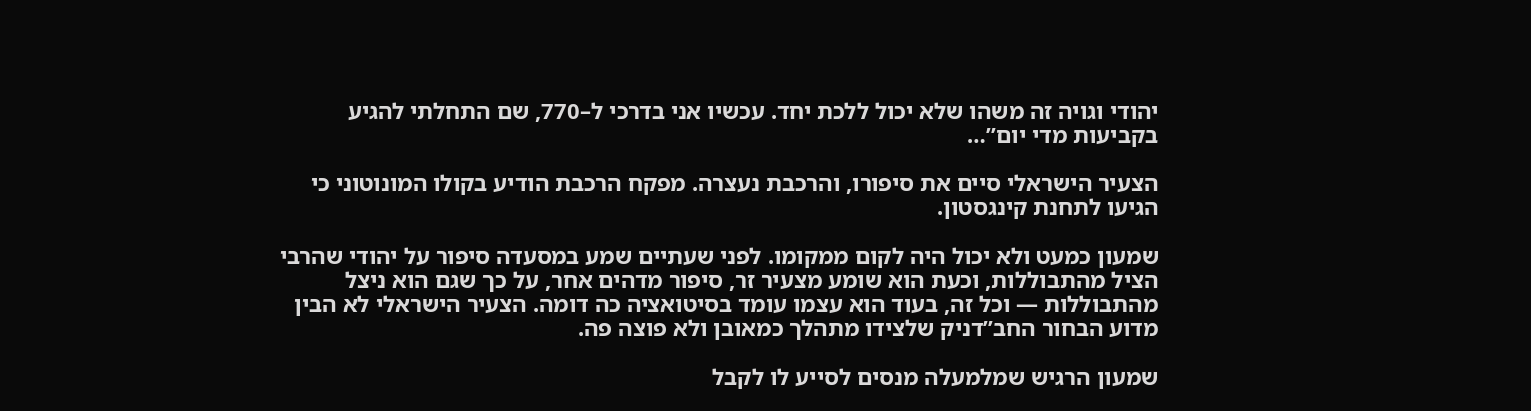יהודי וגויה זה משהו שלא יכול ללכת יחד. עכשיו אני בדרכי ל–770, שם התחלתי להגיע בקביעות מדי יום”…

הצעיר הישראלי סיים את סיפורו, והרכבת נעצרה. מפקח הרכבת הודיע בקולו המונוטוני כי הגיעו לתחנת קינגסטון.

שמעון כמעט ולא יכול היה לקום ממקומו. לפני שעתיים שמע במסעדה סיפור על יהודי שהרבי הציל מהתבוללות, וכעת הוא שומע מצעיר זר, סיפור מדהים אחר, על כך שגם הוא ניצל מהתבוללות — וכל זה, בעוד הוא עצמו עומד בסיטואציה כה דומה. הצעיר הישראלי לא הבין מדוע הבחור החב”דניק שלצידו מתהלך כמאובן ולא פוצה פה.

שמעון הרגיש שמלמעלה מנסים לסייע לו לקבל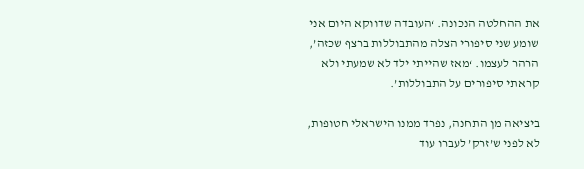את ההחלטה הנכונה. ‘העובדה שדווקא היום אני שומע שני סיפורי הצלה מהתבוללות ברצף שכזה’, הרהר לעצמו. ‘מאז שהייתי ילד לא שמעתי ולא קראתי סיפורים על התבוללות’.

ביציאה מן התחנה, נפרד ממנו הישראלי חטופות, לא לפני ש’זרק’ לעברו עוד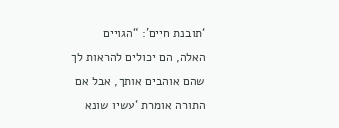‘תובנת חיים’: “הגויים האלה, הם יכולים להראות לך שהם אוהבים אותך, אבל אם התורה אומרת ‘עשיו שונא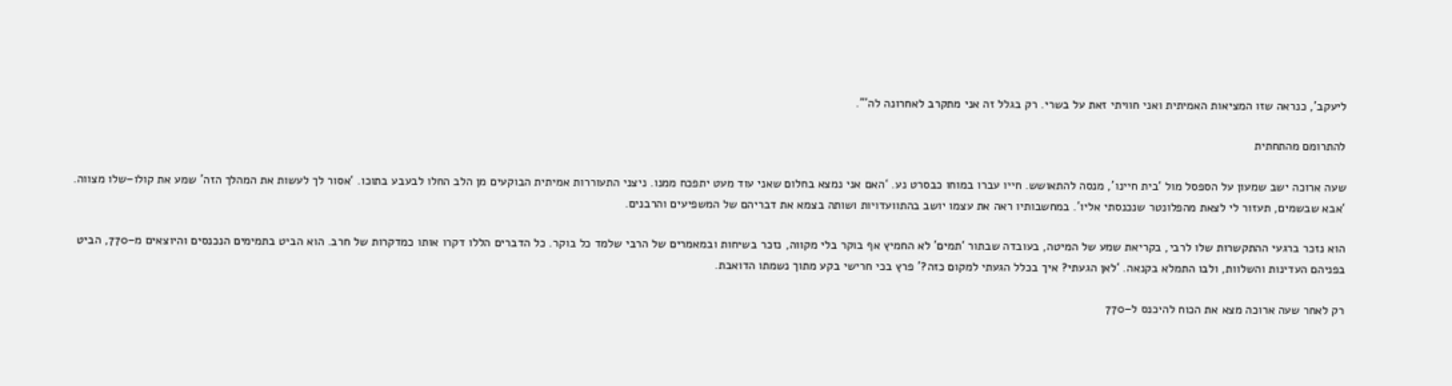ליעקב’, כנראה שזו המציאות האמיתית ואני חוויתי זאת על בשרי. רק בגלל זה אני מתקרב לאחרונה לה’”.

להתרומם מהתחתית

שעה ארוכה ישב שמעון על הספסל מול ‘בית חיינו’, מנסה להתאושש. חייו עברו במוחו כבסרט נע. ‘האם אני נמצא בחלום שאני עוד מעט יתפכח ממנו. ניצני התעוררות אמיתית הבוקעים מן הלב החלו לבעבע בתוכו. ‘אסור לך לעשות את המהלך הזה’ שמע את קולו–שלו מצווה. ‘אבא שבשמים, תעזור לי לצאת מהפלונטר שנכנסתי אליו’. במחשבותיו ראה את עצמו יושב בהתוועדויות ושותה בצמא את דבריהם של המשפיעים והרבנים.

הוא נזכר ברגעי ההתקשרות שלו לרבי, בקריאת שמע של המיטה, בעובדה שבתור ‘תמים’ לא החמיץ אף בוקר בלי מקווה, נזכר בשיחות ובמאמרים של הרבי שלמד כל בוקר. כל הדברים הללו דקרו אותו כמדקרות של חרב. הוא הביט בתמימים הנכנסים והיוצאים מ–770, הביט בפניהם העדינות והשלוות, ולבו התמלא בקנאה. ‘לאן הגעתי? איך בכלל הגעתי למקום כזה?’ פרץ בכי חרישי בקע מתוך נשמתו הדואבת.

רק לאחר שעה ארוכה מצא את הכוח להיכנס ל–770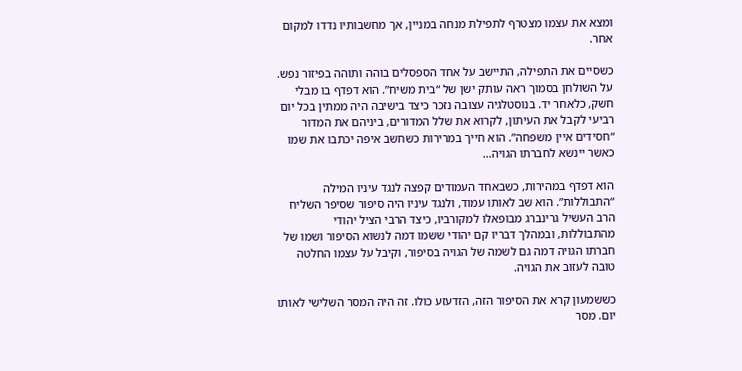ומצא את עצמו מצטרף לתפילת מנחה במניין, אך מחשבותיו נדדו למקום אחר.

כשסיים את התפילה, התיישב על אחד הספסלים בוהה ותוהה בפיזור נפש. על השולחן בסמוך ראה עותק ישן של “בית משיח”. הוא דפדף בו מבלי חשק, כלאחר יד. בנוסטלגיה עצובה נזכר כיצד בישיבה היה ממתין בכל יום רביעי לקבל את העיתון, לקרוא את שלל המדורים, ביניהם את המדור “חסידים איין משפחה”. הוא חייך במרירות כשחשב איפה יכתבו את שמו כאשר יינשא לחברתו הגויה…

הוא דפדף במהירות, כשבאחד העמודים קפצה לנגד עיניו המילה “התבוללות”. הוא שב לאותו עמוד, ולנגד עיניו היה סיפור שסיפר השליח הרב העשיל גרינברג מבופאלו למקורביו, כיצד הרבי הציל יהודי מהתבוללות, ובמהלך דבריו קם יהודי ששמו דמה לנשוא הסיפור ושמו של חברתו הגויה דמה גם לשמה של הגויה בסיפור, וקיבל על עצמו החלטה טובה לעזוב את הגויה.

כששמעון קרא את הסיפור הזה, הזדעזע כולו. זה היה המסר השלישי לאותו יום. מסר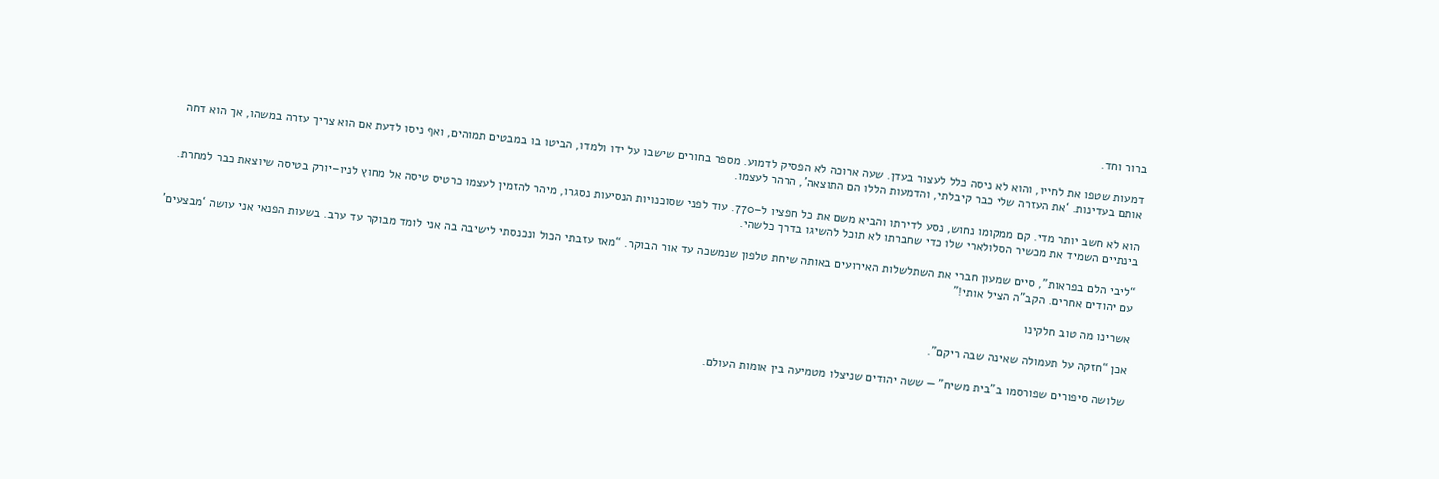ברור וחד.

דמעות שטפו את לחייו, והוא לא ניסה כלל לעצור בעדן. שעה ארוכה לא הפסיק לדמוע. מספר בחורים שישבו על ידו ולמדו, הביטו בו במבטים תמוהים, ואף ניסו לדעת אם הוא צריך עזרה במשהו, אך הוא דחה אותם בעדינות. ‘את העזרה שלי כבר קיבלתי, והדמעות הללו הם התוצאה’, הרהר לעצמו.

הוא לא חשב יותר מדי. קם ממקומו נחוש, נסע לדירתו והביא משם את כל חפציו ל–770. עוד לפני שסוכנויות הנסיעות נסגרו, מיהר להזמין לעצמו כרטיס טיסה אל מחוץ לניו–יורק בטיסה שיוצאת כבר למחרת. בינתיים השמיד את מכשיר הסלולארי שלו כדי שחברתו לא תוכל להשיגו בדרך כלשהי.

“ליבי הלם בפראות”, סיים שמעון חברי את השתלשלות האירועים באותה שיחת טלפון שנמשכה עד אור הבוקר. “מאז עזבתי הכול ונכנסתי לישיבה בה אני לומד מבוקר עד ערב. בשעות הפנאי אני עושה ‘מבצעים’ עם יהודים אחרים. הקב”ה הציל אותי!”

אשרינו מה טוב חלקינו

אכן “חזקה על תעמולה שאינה שבה ריקם”.

שלושה סיפורים שפורסמו ב”בית משיח” — ששה יהודים שניצלו מטמיעה בין אומות העולם.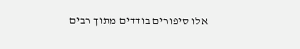אלו סיפורים בודדים מתוך רבים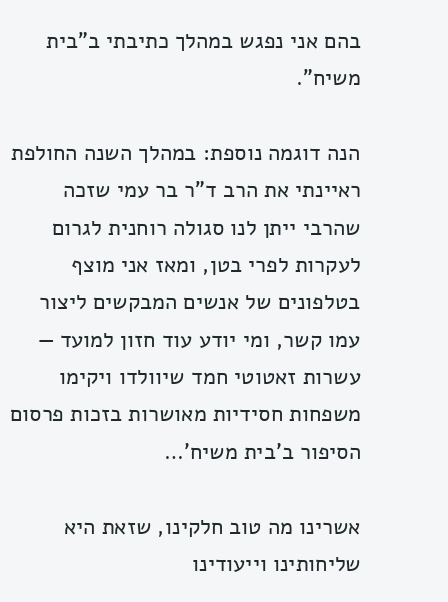בהם אני נפגש במהלך כתיבתי ב”בית משיח”.

הנה דוגמה נוספת: במהלך השנה החולפת ראיינתי את הרב ד”ר בר עמי שזכה שהרבי ייתן לנו סגולה רוחנית לגרום לעקרות לפרי בטן, ומאז אני מוצף בטלפונים של אנשים המבקשים ליצור עמו קשר, ומי יודע עוד חזון למועד — עשרות זאטוטי חמד שיוולדו ויקימו משפחות חסידיות מאושרות בזכות פרסום הסיפור ב’בית משיח’…

אשרינו מה טוב חלקינו, שזאת היא שליחותינו וייעודינו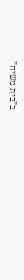ב”בית משיח”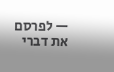— לפרסם את דברי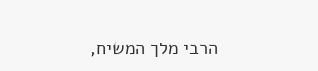הרבי מלך המשיח,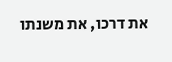את דרכו, את משנתו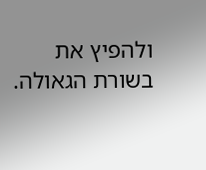ולהפיץ את בשורת הגאולה.